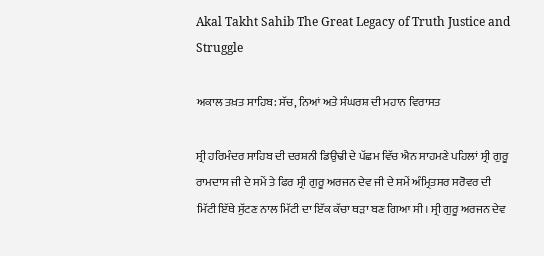Akal Takht Sahib The Great Legacy of Truth Justice and Struggle

ਅਕਾਲ ਤਖ਼ਤ ਸਾਹਿਬ: ਸੱਚ, ਨਿਆਂ ਅਤੇ ਸੰਘਰਸ਼ ਦੀ ਮਹਾਨ ਵਿਰਾਸਤ

ਸ੍ਰੀ ਹਰਿਮੰਦਰ ਸਾਹਿਬ ਦੀ ਦਰਸ਼ਨੀ ਡਿਉਢੀ ਦੇ ਪੱਛਮ ਵਿੱਚ ਐਨ ਸਾਹਮਣੇ ਪਹਿਲਾਂ ਸ੍ਰੀ ਗੁਰੂ ਰਾਮਦਾਸ ਜੀ ਦੇ ਸਮੇਂ ਤੇ ਫਿਰ ਸ੍ਰੀ ਗੁਰੂ ਅਰਜਨ ਦੇਵ ਜੀ ਦੇ ਸਮੇਂ ਅੰਮ੍ਰਿਤਸਰ ਸਰੋਵਰ ਦੀ ਮਿੱਟੀ ਇੱਥੇ ਸੁੱਟਣ ਨਾਲ ਮਿੱਟੀ ਦਾ ਇੱਕ ਕੱਚਾ ਥੜਾ ਬਣ ਗਿਆ ਸੀ। ਸ੍ਰੀ ਗੁਰੂ ਅਰਜਨ ਦੇਵ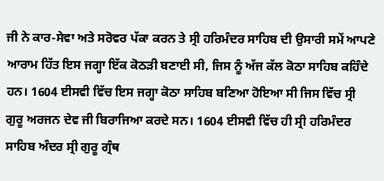ਜੀ ਨੇ ਕਾਰ-ਸੇਵਾ ਅਤੇ ਸਰੋਵਰ ਪੱਕਾ ਕਰਨ ਤੇ ਸ੍ਰੀ ਹਰਿਮੰਦਰ ਸਾਹਿਬ ਦੀ ਉਸਾਰੀ ਸਮੇਂ ਆਪਣੇ ਆਰਾਮ ਹਿੱਤ ਇਸ ਜਗ੍ਹਾ ਇੱਕ ਕੋਠੜੀ ਬਣਾਈ ਸੀ, ਜਿਸ ਨੂੰ ਅੱਜ ਕੱਲ ਕੋਠਾ ਸਾਹਿਬ ਕਹਿੰਦੇ ਹਨ। 1604 ਈਸਵੀ ਵਿੱਚ ਇਸ ਜਗ੍ਹਾ ਕੋਠਾ ਸਾਹਿਬ ਬਣਿਆ ਹੋਇਆ ਸੀ ਜਿਸ ਵਿੱਚ ਸ੍ਰੀ ਗੁਰੂ ਅਰਜਨ ਦੇਵ ਜੀ ਬਿਰਾਜਿਆ ਕਰਦੇ ਸਨ। 1604 ਈਸਵੀ ਵਿੱਚ ਹੀ ਸ੍ਰੀ ਹਰਿਮੰਦਰ ਸਾਹਿਬ ਅੰਦਰ ਸ੍ਰੀ ਗੁਰੂ ਗ੍ਰੰਥ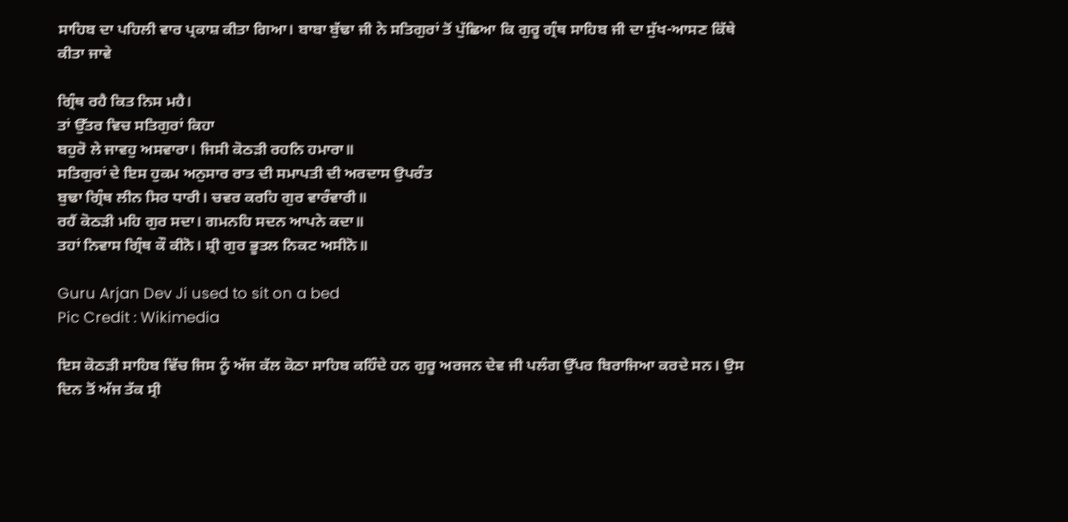ਸਾਹਿਬ ਦਾ ਪਹਿਲੀ ਵਾਰ ਪ੍ਰਕਾਸ਼ ਕੀਤਾ ਗਿਆ। ਬਾਬਾ ਬੁੱਢਾ ਜੀ ਨੇ ਸਤਿਗੁਰਾਂ ਤੋਂ ਪੁੱਛਿਆ ਕਿ ਗੁਰੂ ਗ੍ਰੰਥ ਸਾਹਿਬ ਜੀ ਦਾ ਸੁੱਖ-ਆਸਣ ਕਿੱਥੇ ਕੀਤਾ ਜਾਵੇ

ਗ੍ਰਿੰਥ ਰਹੈ ਕਿਤ ਨਿਸ ਮਹੈ।
ਤਾਂ ਉੱਤਰ ਵਿਚ ਸਤਿਗੁਰਾਂ ਕਿਹਾ
ਬਹੁਰੋ ਲੇ ਜਾਵਹੁ ਅਸਵਾਰਾ। ਜਿਸੀ ਕੋਠੜੀ ਰਹਨਿ ਹਮਾਰਾ॥
ਸਤਿਗੁਰਾਂ ਦੇ ਇਸ ਹੁਕਮ ਅਨੁਸਾਰ ਰਾਤ ਦੀ ਸਮਾਪਤੀ ਦੀ ਅਰਦਾਸ ਉਪਰੰਤ
ਬੁਢਾ ਗ੍ਰਿੰਥ ਲੀਨ ਸਿਰ ਧਾਰੀ। ਚਵਰ ਕਰਹਿ ਗੁਰ ਵਾਰੰਵਾਰੀ॥
ਰਹੈਂ ਕੋਠੜੀ ਮਹਿ ਗੁਰ ਸਦਾ। ਗਮਨਹਿ ਸਦਨ ਆਪਨੇ ਕਦਾ॥
ਤਹਾਂ ਨਿਵਾਸ ਗ੍ਰਿੰਥ ਕੌ ਕੀਨੋ। ਸ਼੍ਰੀ ਗੁਰ ਭੂਤਲ ਨਿਕਟ ਅਸੀਨੋ॥

Guru Arjan Dev Ji used to sit on a bed
Pic Credit : Wikimedia

ਇਸ ਕੋਠੜੀ ਸਾਹਿਬ ਵਿੱਚ ਜਿਸ ਨੂੰ ਅੱਜ ਕੱਲ ਕੋਠਾ ਸਾਹਿਬ ਕਹਿੰਦੇ ਹਨ ਗੁਰੂ ਅਰਜਨ ਦੇਵ ਜੀ ਪਲੰਗ ਉੱਪਰ ਬਿਰਾਜਿਆ ਕਰਦੇ ਸਨ। ਉਸ ਦਿਨ ਤੋਂ ਅੱਜ ਤੱਕ ਸ੍ਰੀ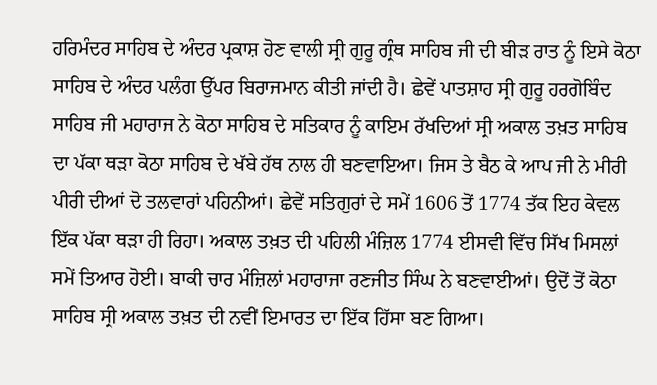ਹਰਿਮੰਦਰ ਸਾਹਿਬ ਦੇ ਅੰਦਰ ਪ੍ਰਕਾਸ਼ ਹੋਣ ਵਾਲੀ ਸ੍ਰੀ ਗੁਰੂ ਗ੍ਰੰਥ ਸਾਹਿਬ ਜੀ ਦੀ ਬੀੜ ਰਾਤ ਨੂੰ ਇਸੇ ਕੋਠਾ ਸਾਹਿਬ ਦੇ ਅੰਦਰ ਪਲੰਗ ਉੱਪਰ ਬਿਰਾਜਮਾਨ ਕੀਤੀ ਜਾਂਦੀ ਹੈ। ਛੇਵੇਂ ਪਾਤਸ਼ਾਹ ਸ੍ਰੀ ਗੁਰੂ ਹਰਗੋਬਿੰਦ ਸਾਹਿਬ ਜੀ ਮਹਾਰਾਜ ਨੇ ਕੋਠਾ ਸਾਹਿਬ ਦੇ ਸਤਿਕਾਰ ਨੂੰ ਕਾਇਮ ਰੱਖਦਿਆਂ ਸ੍ਰੀ ਅਕਾਲ ਤਖ਼ਤ ਸਾਹਿਬ ਦਾ ਪੱਕਾ ਥੜਾ ਕੋਠਾ ਸਾਹਿਬ ਦੇ ਖੱਬੇ ਹੱਥ ਨਾਲ ਹੀ ਬਣਵਾਇਆ। ਜਿਸ ਤੇ ਬੈਠ ਕੇ ਆਪ ਜੀ ਨੇ ਮੀਰੀ ਪੀਰੀ ਦੀਆਂ ਦੋ ਤਲਵਾਰਾਂ ਪਹਿਨੀਆਂ। ਛੇਵੇਂ ਸਤਿਗੁਰਾਂ ਦੇ ਸਮੇਂ 1606 ਤੋਂ 1774 ਤੱਕ ਇਹ ਕੇਵਲ ਇੱਕ ਪੱਕਾ ਥੜਾ ਹੀ ਰਿਹਾ। ਅਕਾਲ ਤਖ਼ਤ ਦੀ ਪਹਿਲੀ ਮੰਜ਼ਿਲ 1774 ਈਸਵੀ ਵਿੱਚ ਸਿੱਖ ਮਿਸਲਾਂ ਸਮੇਂ ਤਿਆਰ ਹੋਈ। ਬਾਕੀ ਚਾਰ ਮੰਜ਼ਿਲਾਂ ਮਹਾਰਾਜਾ ਰਣਜੀਤ ਸਿੰਘ ਨੇ ਬਣਵਾਈਆਂ। ਉਦੋਂ ਤੋਂ ਕੋਠਾ ਸਾਹਿਬ ਸ੍ਰੀ ਅਕਾਲ ਤਖ਼ਤ ਦੀ ਨਵੀਂ ਇਮਾਰਤ ਦਾ ਇੱਕ ਹਿੱਸਾ ਬਣ ਗਿਆ।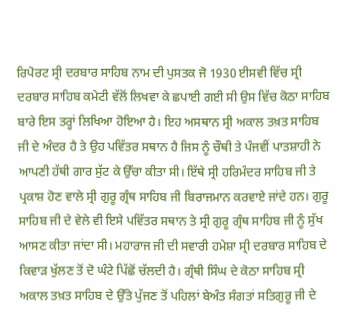ਰਿਪੋਰਟ ਸ੍ਰੀ ਦਰਬਾਰ ਸਾਹਿਬ ਨਾਮ ਦੀ ਪੁਸਤਕ ਜੋ 1930 ਈਸਵੀ ਵਿੱਚ ਸ੍ਰੀ ਦਰਬਾਰ ਸਾਹਿਬ ਕਮੇਟੀ ਵੱਲੋਂ ਲਿਖਵਾ ਕੇ ਛਪਾਈ ਗਈ ਸੀ ਉਸ ਵਿੱਚ ਕੋਠਾ ਸਾਹਿਬ ਬਾਰੇ ਇਸ ਤਰ੍ਹਾਂ ਲਿਖਿਆ ਹੋਇਆ ਹੈ। ਇਹ ਅਸਥਾਨ ਸ੍ਰੀ ਅਕਾਲ ਤਖ਼ਤ ਸਾਹਿਬ ਜੀ ਦੇ ਅੰਦਰ ਹੈ ਤੇ ਉਹ ਪਵਿੱਤਰ ਸਥਾਨ ਹੈ ਜਿਸ ਨੂੰ ਚੌਥੀ ਤੇ ਪੰਜਵੀਂ ਪਾਤਸ਼ਾਹੀ ਨੇ ਆਪਣੀ ਹੱਥੀ ਗਾਰ ਸੁੱਟ ਕੇ ਉੱਚਾ ਕੀਤਾ ਸੀ। ਇੱਥੇ ਸ੍ਰੀ ਹਰਿਮੰਦਰ ਸਾਹਿਬ ਜੀ ਤੇ ਪ੍ਰਕਾਸ਼ ਹੋਣ ਵਾਲੇ ਸ੍ਰੀ ਗੁਰੂ ਗ੍ਰੰਥ ਸਾਹਿਬ ਜੀ ਬਿਰਾਜਮਾਨ ਕਰਵਾਏ ਜਾਂਦੇ ਹਨ। ਗੁਰੂ ਸਾਹਿਬ ਜੀ ਦੇ ਵੇਲੇ ਵੀ ਇਸੇ ਪਵਿੱਤਰ ਸਥਾਨ ਤੇ ਸ੍ਰੀ ਗੁਰੂ ਗ੍ਰੰਥ ਸਾਹਿਬ ਜੀ ਨੂੰ ਸੁੱਖ ਆਸਣ ਕੀਤਾ ਜਾਂਦਾ ਸੀ। ਮਹਾਰਾਜ ਜੀ ਦੀ ਸਵਾਰੀ ਹਮੇਸ਼ਾ ਸ੍ਰੀ ਦਰਬਾਰ ਸਾਹਿਬ ਦੇ ਕਿਵਾੜ ਖੁੱਲਣ ਤੋਂ ਦੋ ਘੰਟੇ ਪਿੱਛੋਂ ਚੱਲਦੀ ਹੈ। ਗ੍ਰੰਥੀ ਸਿੰਘ ਦੇ ਕੋਠਾ ਸਾਹਿਬ ਸ੍ਰੀ ਅਕਾਲ ਤਖ਼ਤ ਸਾਹਿਬ ਦੇ ਉੱਤੇ ਪੁੱਜਣ ਤੋਂ ਪਹਿਲਾਂ ਬੇਅੰਤ ਸੰਗਤਾਂ ਸਤਿਗੁਰੂ ਜੀ ਦੇ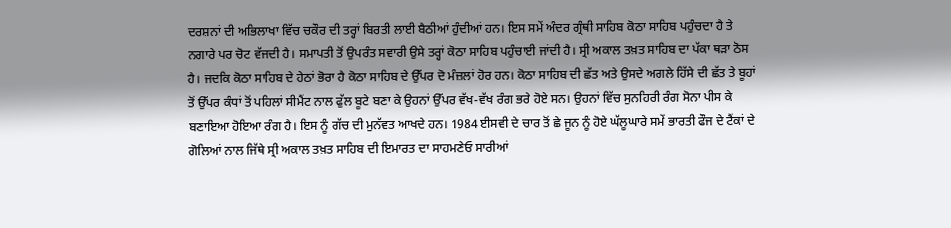ਦਰਸ਼ਨਾਂ ਦੀ ਅਭਿਲਾਖਾ ਵਿੱਚ ਚਕੌਰ ਦੀ ਤਰ੍ਹਾਂ ਬਿਰਤੀ ਲਾਈ ਬੈਠੀਆਂ ਹੁੰਦੀਆਂ ਹਨ। ਇਸ ਸਮੇਂ ਅੰਦਰ ਗ੍ਰੰਥੀ ਸਾਹਿਬ ਕੋਠਾ ਸਾਹਿਬ ਪਹੁੰਚਦਾ ਹੈ ਤੇ ਨਗਾਰੇ ਪਰ ਚੋਟ ਵੱਜਦੀ ਹੈ। ਸਮਾਪਤੀ ਤੋਂ ਉਪਰੰਤ ਸਵਾਰੀ ਉਸੇ ਤਰ੍ਹਾਂ ਕੋਠਾ ਸਾਹਿਬ ਪਹੁੰਚਾਈ ਜਾਂਦੀ ਹੈ। ਸ੍ਰੀ ਅਕਾਲ ਤਖ਼ਤ ਸਾਹਿਬ ਦਾ ਪੱਕਾ ਥੜਾ ਠੋਸ ਹੈ। ਜਦਕਿ ਕੋਠਾ ਸਾਹਿਬ ਦੇ ਹੇਠਾਂ ਭੋਰਾ ਹੈ ਕੋਠਾ ਸਾਹਿਬ ਦੇ ਉੱਪਰ ਦੋ ਮੰਜ਼ਲਾਂ ਹੋਰ ਹਨ। ਕੋਠਾ ਸਾਹਿਬ ਦੀ ਛੱਤ ਅਤੇ ਉਸਦੇ ਅਗਲੇ ਹਿੱਸੇ ਦੀ ਛੱਤ ਤੇ ਬੂਹਾਂ ਤੋਂ ਉੱਪਰ ਕੰਧਾਂ ਤੋਂ ਪਹਿਲਾਂ ਸੀਮੈਂਟ ਨਾਲ ਫੁੱਲ ਬੂਟੇ ਬਣਾ ਕੇ ਉਹਨਾਂ ਉੱਪਰ ਵੱਖ-ਵੱਖ ਰੰਗ ਭਰੇ ਹੋਏ ਸਨ। ਉਹਨਾਂ ਵਿੱਚ ਸੁਨਹਿਰੀ ਰੰਗ ਸੋਨਾ ਪੀਸ ਕੇ ਬਣਾਇਆ ਹੋਇਆ ਰੰਗ ਹੈ। ਇਸ ਨੂੰ ਗੱਚ ਦੀ ਮੁਨੱਵਤ ਆਖਦੇ ਹਨ। 1984 ਈਸਵੀ ਦੇ ਚਾਰ ਤੋਂ ਛੇ ਜੂਨ ਨੂੰ ਹੋਏ ਘੱਲੂਘਾਰੇ ਸਮੇਂ ਭਾਰਤੀ ਫੌਜ ਦੇ ਟੈਂਕਾਂ ਦੇ ਗੋਲਿਆਂ ਨਾਲ ਜਿੱਥੇ ਸ੍ਰੀ ਅਕਾਲ ਤਖ਼ਤ ਸਾਹਿਬ ਦੀ ਇਮਾਰਤ ਦਾ ਸਾਹਮਣੇਓ ਸਾਰੀਆਂ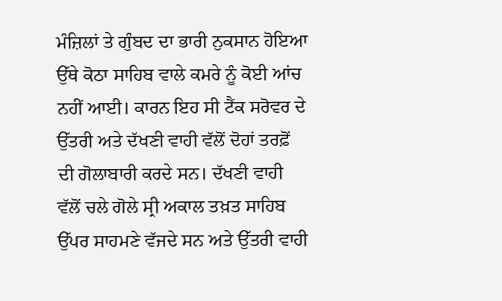ਮੰਜ਼ਿਲਾਂ ਤੇ ਗੁੰਬਦ ਦਾ ਭਾਰੀ ਨੁਕਸਾਨ ਹੋਇਆ ਉੱਥੇ ਕੋਠਾ ਸਾਹਿਬ ਵਾਲੇ ਕਮਰੇ ਨੂੰ ਕੋਈ ਆਂਚ ਨਹੀਂ ਆਈ। ਕਾਰਨ ਇਹ ਸੀ ਟੈਂਕ ਸਰੋਵਰ ਦੇ ਉੱਤਰੀ ਅਤੇ ਦੱਖਣੀ ਵਾਹੀ ਵੱਲੋਂ ਦੋਹਾਂ ਤਰਫ਼ੋਂ ਦੀ ਗੋਲਾਬਾਰੀ ਕਰਦੇ ਸਨ। ਦੱਖਣੀ ਵਾਹੀ ਵੱਲੋਂ ਚਲੇ ਗੋਲੇ ਸ੍ਰੀ ਅਕਾਲ ਤਖ਼ਤ ਸਾਹਿਬ ਉੱਪਰ ਸਾਹਮਣੇ ਵੱਜਦੇ ਸਨ ਅਤੇ ਉੱਤਰੀ ਵਾਹੀ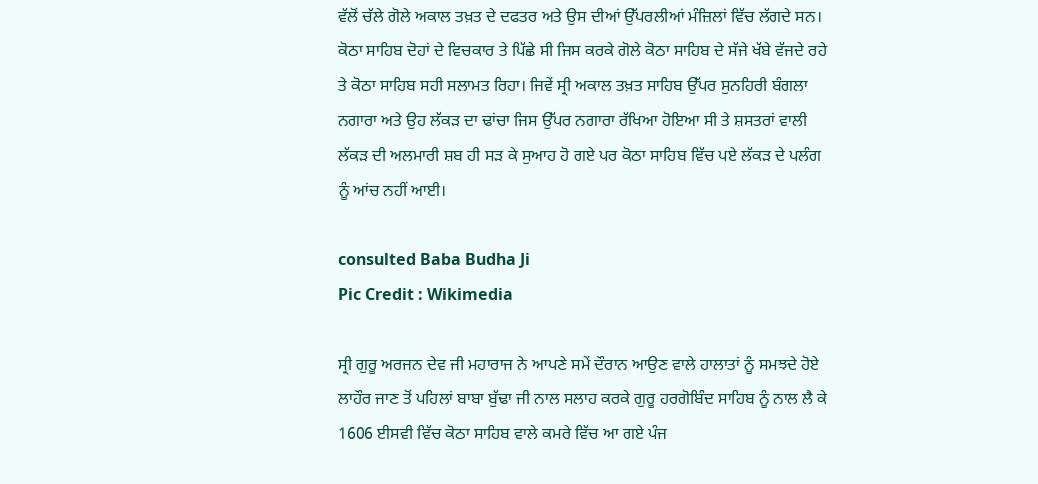ਵੱਲੋਂ ਚੱਲੇ ਗੋਲੇ ਅਕਾਲ ਤਖ਼ਤ ਦੇ ਦਫਤਰ ਅਤੇ ਉਸ ਦੀਆਂ ਉੱਪਰਲੀਆਂ ਮੰਜ਼ਿਲਾਂ ਵਿੱਚ ਲੱਗਦੇ ਸਨ। ਕੋਠਾ ਸਾਹਿਬ ਦੋਹਾਂ ਦੇ ਵਿਚਕਾਰ ਤੇ ਪਿੱਛੇ ਸੀ ਜਿਸ ਕਰਕੇ ਗੋਲੇ ਕੋਠਾ ਸਾਹਿਬ ਦੇ ਸੱਜੇ ਖੱਬੇ ਵੱਜਦੇ ਰਹੇ ਤੇ ਕੋਠਾ ਸਾਹਿਬ ਸਹੀ ਸਲਾਮਤ ਰਿਹਾ। ਜਿਵੇਂ ਸ੍ਰੀ ਅਕਾਲ ਤਖ਼ਤ ਸਾਹਿਬ ਉੱਪਰ ਸੁਨਹਿਰੀ ਬੰਗਲਾ ਨਗਾਰਾ ਅਤੇ ਉਹ ਲੱਕੜ ਦਾ ਢਾਂਚਾ ਜਿਸ ਉੱਪਰ ਨਗਾਰਾ ਰੱਖਿਆ ਹੋਇਆ ਸੀ ਤੇ ਸ਼ਸਤਰਾਂ ਵਾਲੀ ਲੱਕੜ ਦੀ ਅਲਮਾਰੀ ਸ਼ਬ ਹੀ ਸੜ ਕੇ ਸੁਆਹ ਹੋ ਗਏ ਪਰ ਕੋਠਾ ਸਾਹਿਬ ਵਿੱਚ ਪਏ ਲੱਕੜ ਦੇ ਪਲੰਗ ਨੂੰ ਆਂਚ ਨਹੀਂ ਆਈ।

consulted Baba Budha Ji
Pic Credit : Wikimedia

ਸ੍ਰੀ ਗੁਰੂ ਅਰਜਨ ਦੇਵ ਜੀ ਮਹਾਰਾਜ ਨੇ ਆਪਣੇ ਸਮੇਂ ਦੌਰਾਨ ਆਉਣ ਵਾਲੇ ਹਾਲਾਤਾਂ ਨੂੰ ਸਮਝਦੇ ਹੋਏ ਲਾਹੌਰ ਜਾਣ ਤੋਂ ਪਹਿਲਾਂ ਬਾਬਾ ਬੁੱਢਾ ਜੀ ਨਾਲ ਸਲਾਹ ਕਰਕੇ ਗੁਰੂ ਹਰਗੋਬਿੰਦ ਸਾਹਿਬ ਨੂੰ ਨਾਲ ਲੈ ਕੇ 1606 ਈਸਵੀ ਵਿੱਚ ਕੋਠਾ ਸਾਹਿਬ ਵਾਲੇ ਕਮਰੇ ਵਿੱਚ ਆ ਗਏ ਪੰਜ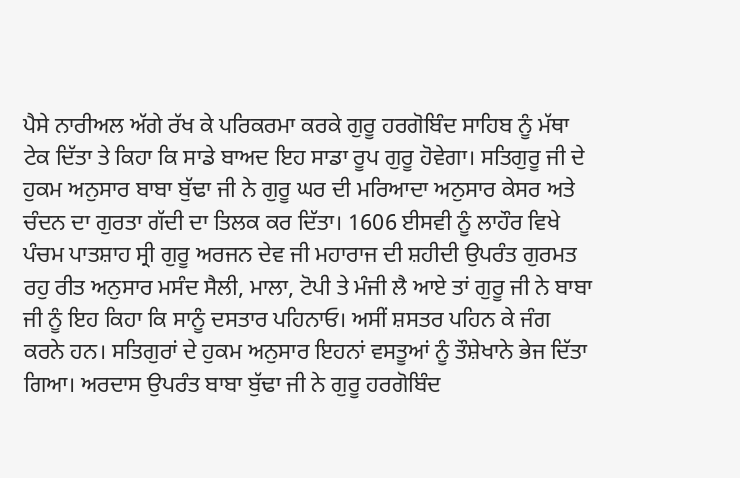ਪੈਸੇ ਨਾਰੀਅਲ ਅੱਗੇ ਰੱਖ ਕੇ ਪਰਿਕਰਮਾ ਕਰਕੇ ਗੁਰੂ ਹਰਗੋਬਿੰਦ ਸਾਹਿਬ ਨੂੰ ਮੱਥਾ ਟੇਕ ਦਿੱਤਾ ਤੇ ਕਿਹਾ ਕਿ ਸਾਡੇ ਬਾਅਦ ਇਹ ਸਾਡਾ ਰੂਪ ਗੁਰੂ ਹੋਵੇਗਾ। ਸਤਿਗੁਰੂ ਜੀ ਦੇ ਹੁਕਮ ਅਨੁਸਾਰ ਬਾਬਾ ਬੁੱਢਾ ਜੀ ਨੇ ਗੁਰੂ ਘਰ ਦੀ ਮਰਿਆਦਾ ਅਨੁਸਾਰ ਕੇਸਰ ਅਤੇ ਚੰਦਨ ਦਾ ਗੁਰਤਾ ਗੱਦੀ ਦਾ ਤਿਲਕ ਕਰ ਦਿੱਤਾ। 1606 ਈਸਵੀ ਨੂੰ ਲਾਹੌਰ ਵਿਖੇ ਪੰਚਮ ਪਾਤਸ਼ਾਹ ਸ੍ਰੀ ਗੁਰੂ ਅਰਜਨ ਦੇਵ ਜੀ ਮਹਾਰਾਜ ਦੀ ਸ਼ਹੀਦੀ ਉਪਰੰਤ ਗੁਰਮਤ ਰਹੁ ਰੀਤ ਅਨੁਸਾਰ ਮਸੰਦ ਸੈਲੀ, ਮਾਲਾ, ਟੋਪੀ ਤੇ ਮੰਜੀ ਲੈ ਆਏ ਤਾਂ ਗੁਰੂ ਜੀ ਨੇ ਬਾਬਾ ਜੀ ਨੂੰ ਇਹ ਕਿਹਾ ਕਿ ਸਾਨੂੰ ਦਸਤਾਰ ਪਹਿਨਾਓ। ਅਸੀਂ ਸ਼ਸਤਰ ਪਹਿਨ ਕੇ ਜੰਗ ਕਰਨੇ ਹਨ। ਸਤਿਗੁਰਾਂ ਦੇ ਹੁਕਮ ਅਨੁਸਾਰ ਇਹਨਾਂ ਵਸਤੂਆਂ ਨੂੰ ਤੌਸ਼ੇਖਾਨੇ ਭੇਜ ਦਿੱਤਾ ਗਿਆ। ਅਰਦਾਸ ਉਪਰੰਤ ਬਾਬਾ ਬੁੱਢਾ ਜੀ ਨੇ ਗੁਰੂ ਹਰਗੋਬਿੰਦ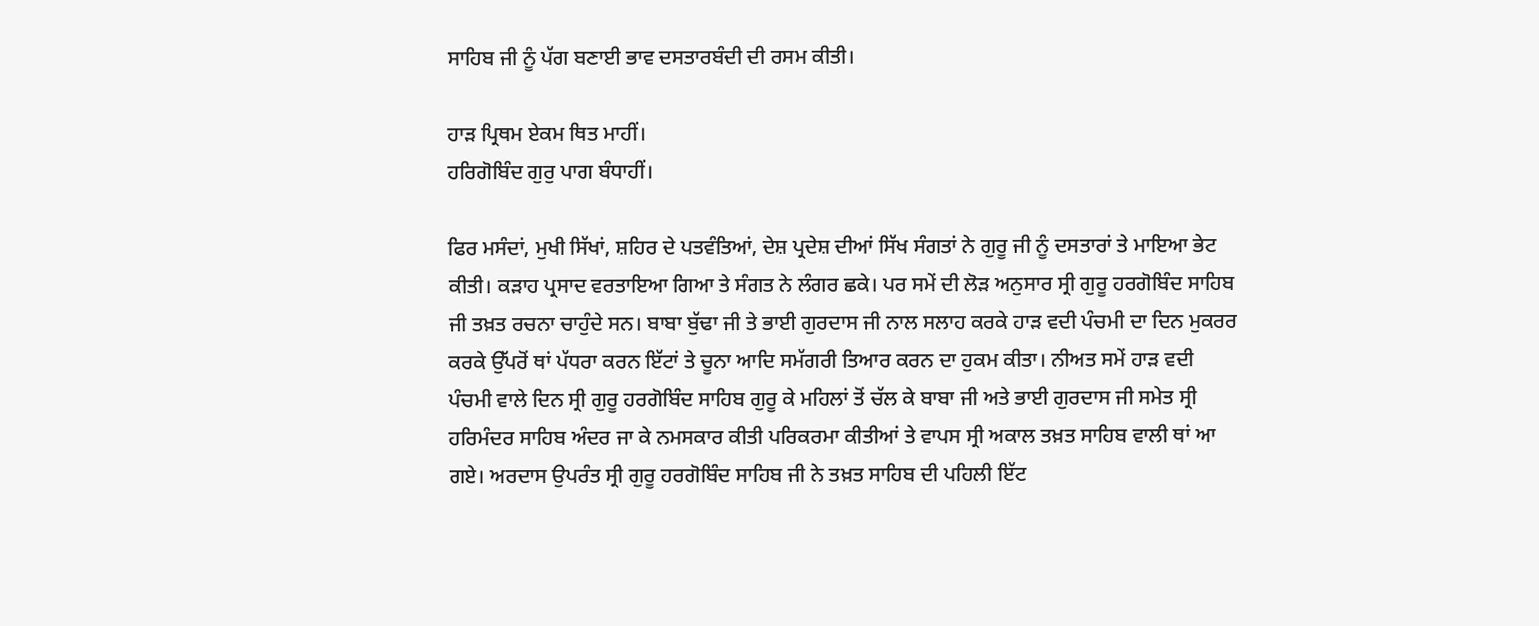ਸਾਹਿਬ ਜੀ ਨੂੰ ਪੱਗ ਬਣਾਈ ਭਾਵ ਦਸਤਾਰਬੰਦੀ ਦੀ ਰਸਮ ਕੀਤੀ।

ਹਾੜ ਪ੍ਰਿਥਮ ਏਕਮ ਥਿਤ ਮਾਹੀਂ।
ਹਰਿਗੋਬਿੰਦ ਗੁਰੁ ਪਾਗ ਬੰਧਾਹੀਂ।

ਫਿਰ ਮਸੰਦਾਂ, ਮੁਖੀ ਸਿੱਖਾਂ, ਸ਼ਹਿਰ ਦੇ ਪਤਵੰਤਿਆਂ, ਦੇਸ਼ ਪ੍ਰਦੇਸ਼ ਦੀਆਂ ਸਿੱਖ ਸੰਗਤਾਂ ਨੇ ਗੁਰੂ ਜੀ ਨੂੰ ਦਸਤਾਰਾਂ ਤੇ ਮਾਇਆ ਭੇਟ ਕੀਤੀ। ਕੜਾਹ ਪ੍ਰਸਾਦ ਵਰਤਾਇਆ ਗਿਆ ਤੇ ਸੰਗਤ ਨੇ ਲੰਗਰ ਛਕੇ। ਪਰ ਸਮੇਂ ਦੀ ਲੋੜ ਅਨੁਸਾਰ ਸ੍ਰੀ ਗੁਰੂ ਹਰਗੋਬਿੰਦ ਸਾਹਿਬ ਜੀ ਤਖ਼ਤ ਰਚਨਾ ਚਾਹੁੰਦੇ ਸਨ। ਬਾਬਾ ਬੁੱਢਾ ਜੀ ਤੇ ਭਾਈ ਗੁਰਦਾਸ ਜੀ ਨਾਲ ਸਲਾਹ ਕਰਕੇ ਹਾੜ ਵਦੀ ਪੰਚਮੀ ਦਾ ਦਿਨ ਮੁਕਰਰ ਕਰਕੇ ਉੱਪਰੋਂ ਥਾਂ ਪੱਧਰਾ ਕਰਨ ਇੱਟਾਂ ਤੇ ਚੂਨਾ ਆਦਿ ਸਮੱਗਰੀ ਤਿਆਰ ਕਰਨ ਦਾ ਹੁਕਮ ਕੀਤਾ। ਨੀਅਤ ਸਮੇਂ ਹਾੜ ਵਦੀ ਪੰਚਮੀ ਵਾਲੇ ਦਿਨ ਸ੍ਰੀ ਗੁਰੂ ਹਰਗੋਬਿੰਦ ਸਾਹਿਬ ਗੁਰੂ ਕੇ ਮਹਿਲਾਂ ਤੋਂ ਚੱਲ ਕੇ ਬਾਬਾ ਜੀ ਅਤੇ ਭਾਈ ਗੁਰਦਾਸ ਜੀ ਸਮੇਤ ਸ੍ਰੀ ਹਰਿਮੰਦਰ ਸਾਹਿਬ ਅੰਦਰ ਜਾ ਕੇ ਨਮਸਕਾਰ ਕੀਤੀ ਪਰਿਕਰਮਾ ਕੀਤੀਆਂ ਤੇ ਵਾਪਸ ਸ੍ਰੀ ਅਕਾਲ ਤਖ਼ਤ ਸਾਹਿਬ ਵਾਲੀ ਥਾਂ ਆ ਗਏ। ਅਰਦਾਸ ਉਪਰੰਤ ਸ੍ਰੀ ਗੁਰੂ ਹਰਗੋਬਿੰਦ ਸਾਹਿਬ ਜੀ ਨੇ ਤਖ਼ਤ ਸਾਹਿਬ ਦੀ ਪਹਿਲੀ ਇੱਟ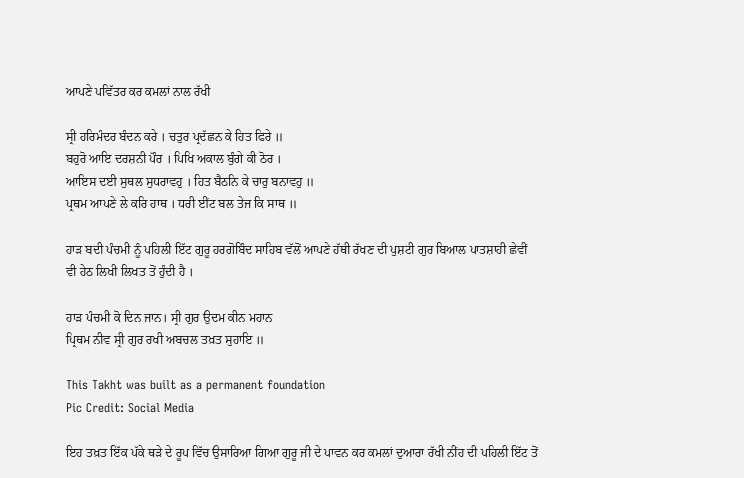ਆਪਣੇ ਪਵਿੱਤਰ ਕਰ ਕਮਲਾਂ ਨਾਲ ਰੱਖੀ

ਸ੍ਰੀ ਹਰਿਮੰਦਰ ਬੰਦਨ ਕਰੇ । ਚਤੁਰ ਪ੍ਰਦੱਛਨ ਕੇ ਹਿਤ ਫਿਰੇ ॥
ਬਹੁਰੋ ਆਇ ਦਰਸ਼ਨੀ ਪੌਰ । ਪਿਖਿ ਅਕਾਲ ਬੁੰਗੇ ਕੀ ਠੋਰ ।
ਆਇਸ ਦਈ ਸੁਥਲ ਸੁਧਰਾਵਹੁ । ਹਿਤ ਬੈਠਨਿ ਕੇ ਚਾਰੁ ਬਨਾਵਹੁ ॥
ਪ੍ਰਥਮ ਆਪਣੇ ਲੇ ਕਰਿ ਹਾਥ । ਧਰੀ ਈਂਟ ਬਲ ਤੇਜ ਕਿ ਸਾਥ ॥

ਹਾੜ ਬਦੀ ਪੰਚਮੀ ਨੂੰ ਪਹਿਲੀ ਇੱਟ ਗੁਰੂ ਹਰਗੋਬਿੰਦ ਸਾਹਿਬ ਵੱਲੋਂ ਆਪਣੇ ਹੱਥੀ ਰੱਖਣ ਦੀ ਪੁਸ਼ਟੀ ਗੁਰ ਬਿਆਲ ਪਾਤਸ਼ਾਹੀ ਛੇਵੀਂ ਵੀ ਹੇਠ ਲਿਖੀ ਲਿਖਤ ਤੋਂ ਹੁੰਦੀ ਹੈ ।

ਹਾੜ ਪੰਚਮੀ ਕੋ ਦਿਨ ਜਾਨ। ਸ੍ਰੀ ਗੁਰ ਉਦਮ ਕੀਨ ਮਹਾਨ
ਪ੍ਰਿਥਮ ਨੀਵ ਸ੍ਰੀ ਗੁਰ ਰਖੀ ਅਬਚਲ ਤਖ਼ਤ ਸੁਹਾਇ ॥

This Takht was built as a permanent foundation
Pic Credit: Social Media

ਇਹ ਤਖ਼ਤ ਇੱਕ ਪੱਕੇ ਥੜੇ ਦੇ ਰੂਪ ਵਿੱਚ ਉਸਾਰਿਆ ਗਿਆ ਗੁਰੂ ਜੀ ਦੇ ਪਾਵਨ ਕਰ ਕਮਲਾਂ ਦੁਆਰਾ ਰੱਖੀ ਨੀਂਹ ਦੀ ਪਹਿਲੀ ਇੱਟ ਤੋਂ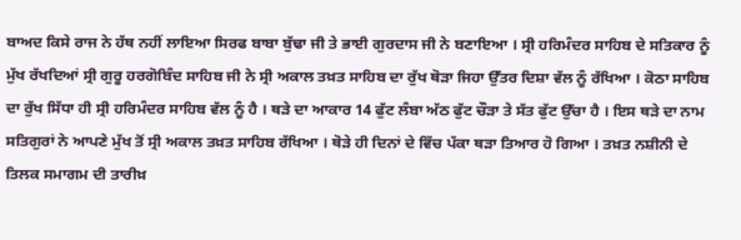ਬਾਅਦ ਕਿਸੇ ਰਾਜ ਨੇ ਹੱਥ ਨਹੀਂ ਲਾਇਆ ਸਿਰਫ ਬਾਬਾ ਬੁੱਢਾ ਜੀ ਤੇ ਭਾਈ ਗੁਰਦਾਸ ਜੀ ਨੇ ਬਣਾਇਆ । ਸ੍ਰੀ ਹਰਿਮੰਦਰ ਸਾਹਿਬ ਦੇ ਸਤਿਕਾਰ ਨੂੰ ਮੁੱਖ ਰੱਖਦਿਆਂ ਸ੍ਰੀ ਗੁਰੂ ਹਰਗੋਬਿੰਦ ਸਾਹਿਬ ਜੀ ਨੇ ਸ੍ਰੀ ਅਕਾਲ ਤਖ਼ਤ ਸਾਹਿਬ ਦਾ ਰੁੱਖ ਥੋੜਾ ਜਿਹਾ ਉੱਤਰ ਦਿਸ਼ਾ ਵੱਲ ਨੂੰ ਰੱਖਿਆ । ਕੋਠਾ ਸਾਹਿਬ ਦਾ ਰੁੱਖ ਸਿੱਧਾ ਹੀ ਸ੍ਰੀ ਹਰਿਮੰਦਰ ਸਾਹਿਬ ਵੱਲ ਨੂੰ ਹੈ । ਥੜੇ ਦਾ ਆਕਾਰ 14 ਫੁੱਟ ਲੰਬਾ ਅੱਠ ਫੁੱਟ ਚੌੜਾ ਤੇ ਸੱਤ ਫੁੱਟ ਉੱਚਾ ਹੈ । ਇਸ ਥੜੇ ਦਾ ਨਾਮ ਸਤਿਗੁਰਾਂ ਨੇ ਆਪਣੇ ਮੁੱਖ ਤੋਂ ਸ੍ਰੀ ਅਕਾਲ ਤਖ਼ਤ ਸਾਹਿਬ ਰੱਖਿਆ । ਥੋੜੇ ਹੀ ਦਿਨਾਂ ਦੇ ਵਿੱਚ ਪੱਕਾ ਥੜਾ ਤਿਆਰ ਹੋ ਗਿਆ । ਤਖ਼ਤ ਨਸ਼ੀਨੀ ਦੇ ਤਿਲਕ ਸਮਾਗਮ ਦੀ ਤਾਰੀਖ਼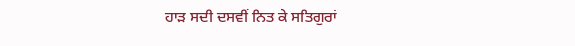ਹਾੜ ਸਦੀ ਦਸਵੀਂ ਨਿਤ ਕੇ ਸਤਿਗੁਰਾਂ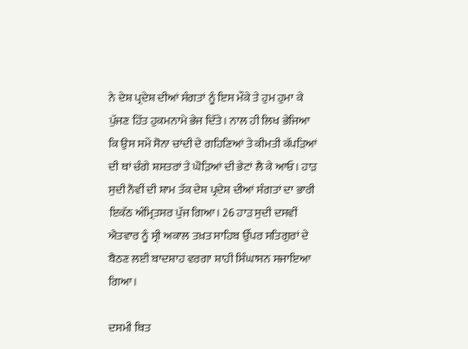ਨੇ ਦੇਸ਼ ਪ੍ਰਦੇਸ਼ ਦੀਆਂ ਸੰਗਤਾਂ ਨੂੰ ਇਸ ਮੌਕੇ ਤੇ ਹੁਮ ਹੁਮਾ ਕੇ ਪੁੱਜਣ ਹਿੱਤ ਹੁਕਮਨਾਮੇ ਭੇਜ ਦਿੱਤੇ। ਨਾਲ ਹੀ ਲਿਖ ਭੇਜਿਆ ਕਿ ਉਸ ਸਮੇਂ ਸੋਨਾ ਚਾਂਦੀ ਦੇ ਗਹਿਣਿਆਂ ਤੇ ਕੀਮਤੀ ਕੱਪੜਿਆਂ ਦੀ ਥਾਂ ਚੰਗੇ ਸ਼ਸਤਰਾਂ ਤੇ ਘੋੜਿਆਂ ਦੀ ਭੇਟਾਂ ਲੈ ਕੇ ਆਓ। ਹਾੜ ਸੁਦੀ ਨੌਵੀਂ ਦੀ ਸ਼ਾਮ ਤੱਕ ਦੇਸ਼ ਪ੍ਰਦੇਸ਼ ਦੀਆਂ ਸੰਗਤਾਂ ਦਾ ਭਾਰੀ ਇਕੱਠ ਅੰਮ੍ਰਿਤਸਰ ਪੁੱਜ ਗਿਆ। 26 ਹਾੜ ਸੁਦੀ ਦਸਵੀਂ ਐਤਵਾਰ ਨੂੰ ਸ੍ਰੀ ਅਕਾਲ ਤਖ਼ਤ ਸਾਹਿਬ ਉੱਪਰ ਸਤਿਗੁਰਾਂ ਦੇ ਬੈਠਣ ਲਈ ਬਾਦਸ਼ਾਹ ਵਰਗਾ ਸ਼ਾਹੀ ਸਿੰਘਾਸਨ ਸਜਾਇਆ ਗਿਆ।

ਦਸਮੀ ਥਿਤ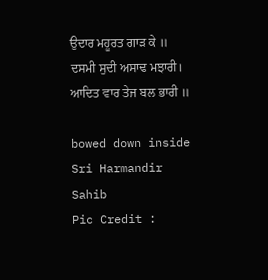ਉਦਾਰ ਮਹੂਰਤ ਗਾੜ ਕੇ ॥
ਦਸਮੀ ਸੁਦੀ ਅਸਾਢ ਮਝਾਰੀ। ਆਦਿਤ ਵਾਰ ਤੇਜ ਬਲ ਭਾਰੀ ॥

bowed down inside Sri Harmandir Sahib
Pic Credit :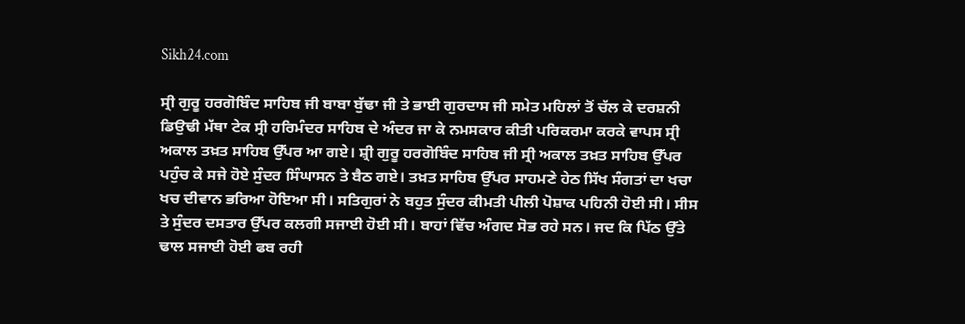Sikh24.com

ਸ੍ਰੀ ਗੁਰੂ ਹਰਗੋਬਿੰਦ ਸਾਹਿਬ ਜੀ ਬਾਬਾ ਬੁੱਢਾ ਜੀ ਤੇ ਭਾਈ ਗੁਰਦਾਸ ਜੀ ਸਮੇਤ ਮਹਿਲਾਂ ਤੋਂ ਚੱਲ ਕੇ ਦਰਸ਼ਨੀ ਡਿਉਢੀ ਮੱਥਾ ਟੇਕ ਸ੍ਰੀ ਹਰਿਮੰਦਰ ਸਾਹਿਬ ਦੇ ਅੰਦਰ ਜਾ ਕੇ ਨਮਸਕਾਰ ਕੀਤੀ ਪਰਿਕਰਮਾ ਕਰਕੇ ਵਾਪਸ ਸ੍ਰੀ ਅਕਾਲ ਤਖ਼ਤ ਸਾਹਿਬ ਉੱਪਰ ਆ ਗਏ। ਸ਼੍ਰੀ ਗੁਰੂ ਹਰਗੋਬਿੰਦ ਸਾਹਿਬ ਜੀ ਸ੍ਰੀ ਅਕਾਲ ਤਖ਼ਤ ਸਾਹਿਬ ਉੱਪਰ ਪਹੁੰਚ ਕੇ ਸਜੇ ਹੋਏ ਸੁੰਦਰ ਸਿੰਘਾਸਨ ਤੇ ਬੈਠ ਗਏ। ਤਖ਼ਤ ਸਾਹਿਬ ਉੱਪਰ ਸਾਹਮਣੇ ਹੇਠ ਸਿੱਖ ਸੰਗਤਾਂ ਦਾ ਖਚਾ ਖਚ ਦੀਵਾਨ ਭਰਿਆ ਹੋਇਆ ਸੀ। ਸਤਿਗੁਰਾਂ ਨੇ ਬਹੁਤ ਸੁੰਦਰ ਕੀਮਤੀ ਪੀਲੀ ਪੋਸ਼ਾਕ ਪਹਿਨੀ ਹੋਈ ਸੀ। ਸੀਸ ਤੇ ਸੁੰਦਰ ਦਸਤਾਰ ਉੱਪਰ ਕਲਗੀ ਸਜਾਈ ਹੋਈ ਸੀ। ਬਾਹਾਂ ਵਿੱਚ ਅੰਗਦ ਸੋਭ ਰਹੇ ਸਨ। ਜਦ ਕਿ ਪਿੱਠ ਉੱਤੇ ਢਾਲ ਸਜਾਈ ਹੋਈ ਫਬ ਰਹੀ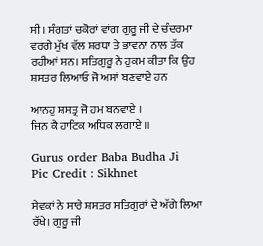ਸੀ। ਸੰਗਤਾਂ ਚਕੋਰਾਂ ਵਾਂਗ ਗੁਰੂ ਜੀ ਦੇ ਚੰਦਰਮਾ ਵਰਗੇ ਮੁੱਖ ਵੱਲ ਸ਼ਰਧਾ ਤੇ ਭਾਵਨਾ ਨਾਲ ਤੱਕ ਰਹੀਆਂ ਸਨ। ਸਤਿਗੁਰੂ ਨੇ ਹੁਕਮ ਕੀਤਾ ਕਿ ਉਹ ਸ਼ਸਤਰ ਲਿਆਓ ਜੋ ਅਸਾਂ ਬਣਵਾਏ ਹਨ

ਆਨਹੁ ਸ਼ਸਤ੍ਰ ਜੋ ਹਮ ਬਨਵਾਏ ।
ਜਿਨ ਕੈ ਹਾਟਿਕ ਅਧਿਕ ਲਗਾਏ ॥

Gurus order Baba Budha Ji
Pic Credit : Sikhnet

ਸੇਵਕਾਂ ਨੇ ਸਾਰੇ ਸ਼ਸਤਰ ਸਤਿਗੁਰਾਂ ਦੇ ਅੱਗੇ ਲਿਆ ਰੱਖੇ। ਗੁਰੂ ਜੀ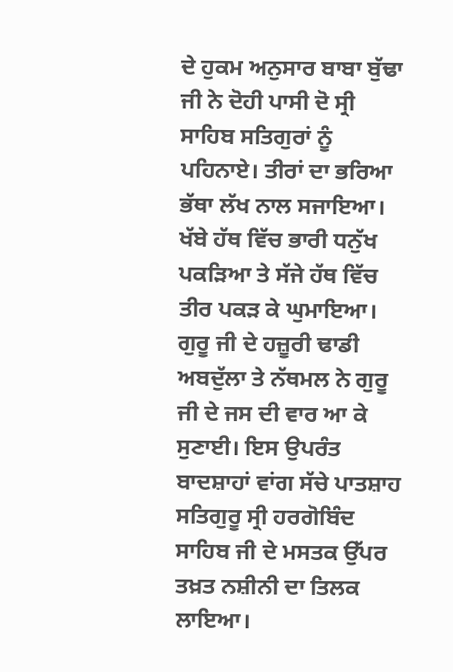ਦੇ ਹੁਕਮ ਅਨੁਸਾਰ ਬਾਬਾ ਬੁੱਢਾ ਜੀ ਨੇ ਦੋਹੀ ਪਾਸੀ ਦੋ ਸ੍ਰੀ ਸਾਹਿਬ ਸਤਿਗੁਰਾਂ ਨੂੰ ਪਹਿਨਾਏ। ਤੀਰਾਂ ਦਾ ਭਰਿਆ ਭੱਥਾ ਲੱਖ ਨਾਲ ਸਜਾਇਆ। ਖੱਬੇ ਹੱਥ ਵਿੱਚ ਭਾਰੀ ਧਨੁੱਖ ਪਕੜਿਆ ਤੇ ਸੱਜੇ ਹੱਥ ਵਿੱਚ ਤੀਰ ਪਕੜ ਕੇ ਘੁਮਾਇਆ। ਗੁਰੂ ਜੀ ਦੇ ਹਜ਼ੂਰੀ ਢਾਡੀ ਅਬਦੁੱਲਾ ਤੇ ਨੱਥਮਲ ਨੇ ਗੁਰੂ ਜੀ ਦੇ ਜਸ ਦੀ ਵਾਰ ਆ ਕੇ ਸੁਣਾਈ। ਇਸ ਉਪਰੰਤ ਬਾਦਸ਼ਾਹਾਂ ਵਾਂਗ ਸੱਚੇ ਪਾਤਸ਼ਾਹ ਸਤਿਗੁਰੂ ਸ੍ਰੀ ਹਰਗੋਬਿੰਦ ਸਾਹਿਬ ਜੀ ਦੇ ਮਸਤਕ ਉੱਪਰ ਤਖ਼ਤ ਨਸ਼ੀਨੀ ਦਾ ਤਿਲਕ ਲਾਇਆ।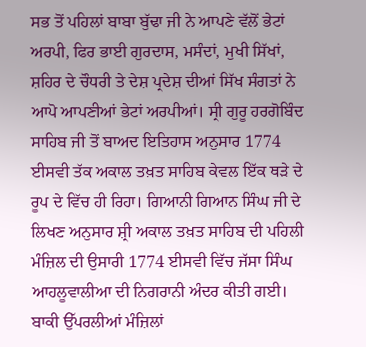ਸਭ ਤੋਂ ਪਹਿਲਾਂ ਬਾਬਾ ਬੁੱਢਾ ਜੀ ਨੇ ਆਪਣੇ ਵੱਲੋਂ ਭੇਟਾਂ ਅਰਪੀ, ਫਿਰ ਭਾਈ ਗੁਰਦਾਸ, ਮਸੰਦਾਂ, ਮੁਖੀ ਸਿੱਖਾਂ, ਸ਼ਹਿਰ ਦੇ ਚੌਧਰੀ ਤੇ ਦੇਸ਼ ਪ੍ਰਦੇਸ਼ ਦੀਆਂ ਸਿੱਖ ਸੰਗਤਾਂ ਨੇ ਆਪੋ ਆਪਣੀਆਂ ਭੇਟਾਂ ਅਰਪੀਆਂ। ਸ੍ਰੀ ਗੁਰੂ ਹਰਗੋਬਿੰਦ ਸਾਹਿਬ ਜੀ ਤੋਂ ਬਾਅਦ ਇਤਿਹਾਸ ਅਨੁਸਾਰ 1774 ਈਸਵੀ ਤੱਕ ਅਕਾਲ ਤਖ਼ਤ ਸਾਹਿਬ ਕੇਵਲ ਇੱਕ ਥੜੇ ਦੇ ਰੂਪ ਦੇ ਵਿੱਚ ਹੀ ਰਿਹਾ। ਗਿਆਨੀ ਗਿਆਨ ਸਿੰਘ ਜੀ ਦੇ ਲਿਖਣ ਅਨੁਸਾਰ ਸ਼੍ਰੀ ਅਕਾਲ ਤਖ਼ਤ ਸਾਹਿਬ ਦੀ ਪਹਿਲੀ ਮੰਜ਼ਿਲ ਦੀ ਉਸਾਰੀ 1774 ਈਸਵੀ ਵਿੱਚ ਜੱਸਾ ਸਿੰਘ ਆਹਲੂਵਾਲੀਆ ਦੀ ਨਿਗਰਾਨੀ ਅੰਦਰ ਕੀਤੀ ਗਈ। ਬਾਕੀ ਉੱਪਰਲੀਆਂ ਮੰਜ਼ਿਲਾਂ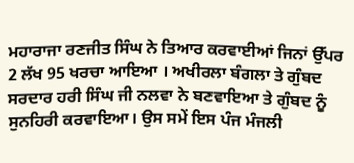ਮਹਾਰਾਜਾ ਰਣਜੀਤ ਸਿੰਘ ਨੇ ਤਿਆਰ ਕਰਵਾਈਆਂ ਜਿਨਾਂ ਉੱਪਰ 2 ਲੱਖ 95 ਖਰਚਾ ਆਇਆ । ਅਖੀਰਲਾ ਬੰਗਲਾ ਤੇ ਗੁੰਬਦ ਸਰਦਾਰ ਹਰੀ ਸਿੰਘ ਜੀ ਨਲਵਾ ਨੇ ਬਣਵਾਇਆ ਤੇ ਗੁੰਬਦ ਨੂੰ ਸੁਨਹਿਰੀ ਕਰਵਾਇਆ। ਉਸ ਸਮੇਂ ਇਸ ਪੰਜ ਮੰਜਲੀ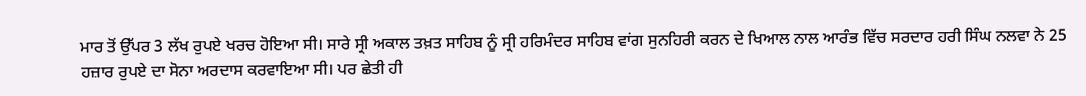ਮਾਰ ਤੋਂ ਉੱਪਰ 3 ਲੱਖ ਰੁਪਏ ਖਰਚ ਹੋਇਆ ਸੀ। ਸਾਰੇ ਸ੍ਰੀ ਅਕਾਲ ਤਖ਼ਤ ਸਾਹਿਬ ਨੂੰ ਸ੍ਰੀ ਹਰਿਮੰਦਰ ਸਾਹਿਬ ਵਾਂਗ ਸੁਨਹਿਰੀ ਕਰਨ ਦੇ ਖਿਆਲ ਨਾਲ ਆਰੰਭ ਵਿੱਚ ਸਰਦਾਰ ਹਰੀ ਸਿੰਘ ਨਲਵਾ ਨੇ 25 ਹਜ਼ਾਰ ਰੁਪਏ ਦਾ ਸੋਨਾ ਅਰਦਾਸ ਕਰਵਾਇਆ ਸੀ। ਪਰ ਛੇਤੀ ਹੀ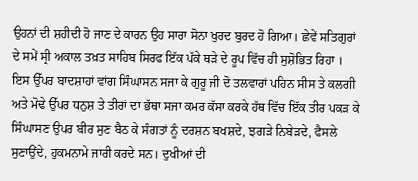ਉਹਨਾਂ ਦੀ ਸ਼ਹੀਦੀ ਹੋ ਜਾਣ ਦੇ ਕਾਰਨ ਉਹ ਸਾਰਾ ਸੋਨਾ ਖੁਰਦ ਬੁਰਦ ਹੋ ਗਿਆ। ਛੇਵੇਂ ਸਤਿਗੁਰਾਂ ਦੇ ਸਮੇਂ ਸ੍ਰੀ ਅਕਾਲ ਤਖ਼ਤ ਸਾਹਿਬ ਸਿਰਫ ਇੱਕ ਪੱਕੇ ਥੜੇ ਦੇ ਰੂਪ ਵਿੱਚ ਹੀ ਸੁਸ਼ੋਭਿਤ ਰਿਹਾ । ਇਸ ਉੱਪਰ ਬਾਦਸ਼ਾਹਾਂ ਵਾਂਗ ਸਿੰਘਾਸਨ ਸਜਾ ਕੇ ਗੁਰੂ ਜੀ ਦੋ ਤਲਵਾਰਾਂ ਪਹਿਨ ਸੀਸ ਤੇ ਕਲਗੀ ਅਤੇ ਮੋਢੇ ਉੱਪਰ ਧਨੁਸ਼ ਤੇ ਤੀਰਾਂ ਦਾ ਭੱਥਾ ਸਜਾ ਕਮਰ ਕੱਸਾ ਕਰਕੇ ਹੱਥ ਵਿੱਚ ਇੱਕ ਤੀਰ ਪਕੜ ਕੇ ਸਿੰਘਾਸਣ ਉਪਰ ਬੀਰ ਸੁਣ ਬੈਠ ਕੇ ਸੰਗਤਾਂ ਨੂੰ ਦਰਸ਼ਨ ਬਖਸ਼ਦੇ, ਝਗੜੇ ਨਿਬੇੜਦੇ, ਫੈਸਲੇ ਸੁਣਾਉਂਦੇ, ਹੁਕਮਨਾਮੇ ਜਾਰੀ ਕਰਦੇ ਸਨ। ਦੁਖੀਆਂ ਦੀ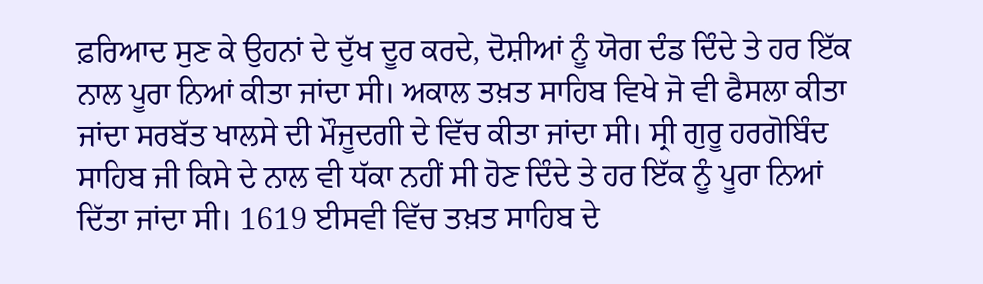ਫ਼ਰਿਆਦ ਸੁਣ ਕੇ ਉਹਨਾਂ ਦੇ ਦੁੱਖ ਦੂਰ ਕਰਦੇ, ਦੋਸ਼ੀਆਂ ਨੂੰ ਯੋਗ ਦੰਡ ਦਿੰਦੇ ਤੇ ਹਰ ਇੱਕ ਨਾਲ ਪੂਰਾ ਨਿਆਂ ਕੀਤਾ ਜਾਂਦਾ ਸੀ। ਅਕਾਲ ਤਖ਼ਤ ਸਾਹਿਬ ਵਿਖੇ ਜੋ ਵੀ ਫੈਸਲਾ ਕੀਤਾ ਜਾਂਦਾ ਸਰਬੱਤ ਖਾਲਸੇ ਦੀ ਮੌਜੂਦਗੀ ਦੇ ਵਿੱਚ ਕੀਤਾ ਜਾਂਦਾ ਸੀ। ਸ੍ਰੀ ਗੁਰੂ ਹਰਗੋਬਿੰਦ ਸਾਹਿਬ ਜੀ ਕਿਸੇ ਦੇ ਨਾਲ ਵੀ ਧੱਕਾ ਨਹੀਂ ਸੀ ਹੋਣ ਦਿੰਦੇ ਤੇ ਹਰ ਇੱਕ ਨੂੰ ਪੂਰਾ ਨਿਆਂ ਦਿੱਤਾ ਜਾਂਦਾ ਸੀ। 1619 ਈਸਵੀ ਵਿੱਚ ਤਖ਼ਤ ਸਾਹਿਬ ਦੇ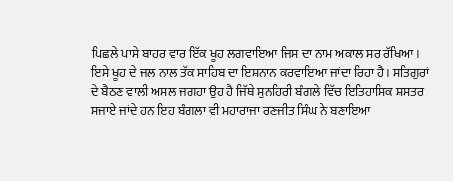ਪਿਛਲੇ ਪਾਸੇ ਬਾਹਰ ਵਾਰ ਇੱਕ ਖੂਹ ਲਗਵਾਇਆ ਜਿਸ ਦਾ ਨਾਮ ਅਕਾਲ ਸਰ ਰੱਖਿਆ। ਇਸੇ ਖੂਹ ਦੇ ਜਲ ਨਾਲ ਤੱਕ ਸਾਹਿਬ ਦਾ ਇਸ਼ਨਾਨ ਕਰਵਾਇਆ ਜਾਂਦਾ ਰਿਹਾ ਹੈ। ਸਤਿਗੁਰਾਂ ਦੇ ਬੈਠਣ ਵਾਲੀ ਅਸਲ ਜਗਹਾ ਉਹ ਹੈ ਜਿੱਥੇ ਸੁਨਹਿਰੀ ਬੰਗਲੇ ਵਿੱਚ ਇਤਿਹਾਸਿਕ ਸ਼ਸਤਰ ਸਜਾਏ ਜਾਂਦੇ ਹਨ ਇਹ ਬੰਗਲਾ ਵੀ ਮਹਾਰਾਜਾ ਰਣਜੀਤ ਸਿੰਘ ਨੇ ਬਣਾਇਆ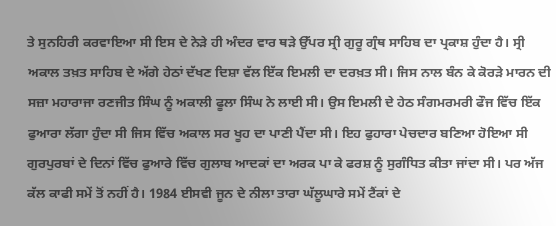ਤੇ ਸੁਨਹਿਰੀ ਕਰਵਾਇਆ ਸੀ ਇਸ ਦੇ ਨੇੜੇ ਹੀ ਅੰਦਰ ਵਾਰ ਥੜੇ ਉੱਪਰ ਸ੍ਰੀ ਗੁਰੂ ਗ੍ਰੰਥ ਸਾਹਿਬ ਦਾ ਪ੍ਰਕਾਸ਼ ਹੁੰਦਾ ਹੈ। ਸ੍ਰੀ ਅਕਾਲ ਤਖ਼ਤ ਸਾਹਿਬ ਦੇ ਅੱਗੇ ਹੇਠਾਂ ਦੱਖਣ ਦਿਸ਼ਾ ਵੱਲ ਇੱਕ ਇਮਲੀ ਦਾ ਦਰਖ਼ਤ ਸੀ। ਜਿਸ ਨਾਲ ਬੰਨ ਕੇ ਕੋਰੜੇ ਮਾਰਨ ਦੀ ਸਜ਼ਾ ਮਹਾਰਾਜਾ ਰਣਜੀਤ ਸਿੰਘ ਨੂੰ ਅਕਾਲੀ ਫੂਲਾ ਸਿੰਘ ਨੇ ਲਾਈ ਸੀ। ਉਸ ਇਮਲੀ ਦੇ ਹੇਠ ਸੰਗਮਰਮਰੀ ਫੌਜ ਵਿੱਚ ਇੱਕ ਫੁਆਰਾ ਲੱਗਾ ਹੁੰਦਾ ਸੀ ਜਿਸ ਵਿੱਚ ਅਕਾਲ ਸਰ ਖੂਹ ਦਾ ਪਾਣੀ ਪੈਂਦਾ ਸੀ। ਇਹ ਫੁਹਾਰਾ ਪੇਚਦਾਰ ਬਣਿਆ ਹੋਇਆ ਸੀ ਗੁਰਪੁਰਬਾਂ ਦੇ ਦਿਨਾਂ ਵਿੱਚ ਫੁਆਰੇ ਵਿੱਚ ਗੁਲਾਬ ਆਦਕਾਂ ਦਾ ਅਰਕ ਪਾ ਕੇ ਫਰਸ਼ ਨੂੰ ਸੁਗੰਧਿਤ ਕੀਤਾ ਜਾਂਦਾ ਸੀ। ਪਰ ਅੱਜ ਕੱਲ ਕਾਫੀ ਸਮੇਂ ਤੋਂ ਨਹੀਂ ਹੈ। 1984 ਈਸਵੀ ਜੂਨ ਦੇ ਨੀਲਾ ਤਾਰਾ ਘੱਲੂਘਾਰੇ ਸਮੇਂ ਟੈਂਕਾਂ ਦੇ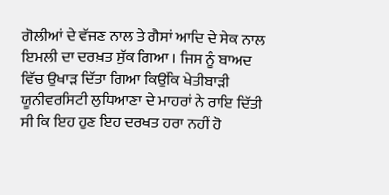ਗੋਲੀਆਂ ਦੇ ਵੱਜਣ ਨਾਲ ਤੇ ਗੈਸਾਂ ਆਦਿ ਦੇ ਸੇਕ ਨਾਲ ਇਮਲੀ ਦਾ ਦਰਖ਼ਤ ਸੁੱਕ ਗਿਆ । ਜਿਸ ਨੂੰ ਬਾਅਦ ਵਿੱਚ ਉਖਾੜ ਦਿੱਤਾ ਗਿਆ ਕਿਉਂਕਿ ਖੇਤੀਬਾੜੀ ਯੂਨੀਵਰਸਿਟੀ ਲੁਧਿਆਣਾ ਦੇ ਮਾਹਰਾਂ ਨੇ ਰਾਇ ਦਿੱਤੀ ਸੀ ਕਿ ਇਹ ਹੁਣ ਇਹ ਦਰਖਤ ਹਰਾ ਨਹੀਂ ਹੋ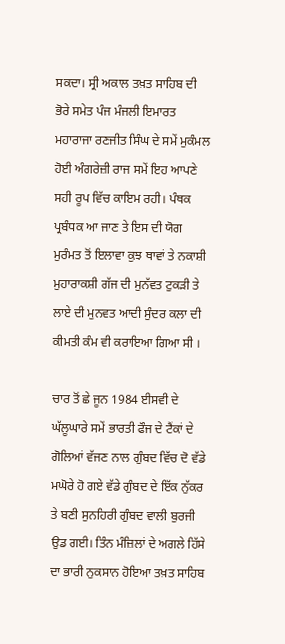ਸਕਦਾ। ਸ੍ਰੀ ਅਕਾਲ ਤਖ਼ਤ ਸਾਹਿਬ ਦੀ ਭੋਰੇ ਸਮੇਤ ਪੰਜ ਮੰਜਲੀ ਇਮਾਰਤ ਮਹਾਰਾਜਾ ਰਣਜੀਤ ਸਿੰਘ ਦੇ ਸਮੇਂ ਮੁਕੰਮਲ ਹੋਈ ਅੰਗਰੇਜ਼ੀ ਰਾਜ ਸਮੇਂ ਇਹ ਆਪਣੇ ਸਹੀ ਰੂਪ ਵਿੱਚ ਕਾਇਮ ਰਹੀ। ਪੰਥਕ ਪ੍ਰਬੰਧਕ ਆ ਜਾਣ ਤੇ ਇਸ ਦੀ ਯੋਗ ਮੁਰੰਮਤ ਤੋਂ ਇਲਾਵਾ ਕੁਝ ਥਾਵਾਂ ਤੇ ਨਕਾਸ਼ੀ ਮੁਹਾਰਾਕਸ਼ੀ ਗੱਜ ਦੀ ਮੁਨੱਵਤ ਟੁਕੜੀ ਤੇ ਲਾਏ ਦੀ ਮੁਨਵਤ ਆਦੀ ਸੁੰਦਰ ਕਲਾ ਦੀ ਕੀਮਤੀ ਕੰਮ ਵੀ ਕਰਾਇਆ ਗਿਆ ਸੀ ।

ਚਾਰ ਤੋਂ ਛੇ ਜੂਨ 1984 ਈਸਵੀ ਦੇ ਘੱਲੂਘਾਰੇ ਸਮੇਂ ਭਾਰਤੀ ਫੌਜ ਦੇ ਟੈਂਕਾਂ ਦੇ ਗੋਲਿਆਂ ਵੱਜਣ ਨਾਲ ਗੁੰਬਦ ਵਿੱਚ ਦੋ ਵੱਡੇ ਮਘੋਰੇ ਹੋ ਗਏ ਵੱਡੇ ਗੁੰਬਦ ਦੇ ਇੱਕ ਨੁੱਕਰ ਤੇ ਬਣੀ ਸੁਨਹਿਰੀ ਗੁੰਬਦ ਵਾਲੀ ਬੁਰਜੀ ਉਡ ਗਈ। ਤਿੰਨ ਮੰਜ਼ਿਲਾਂ ਦੇ ਅਗਲੇ ਹਿੱਸੇ ਦਾ ਭਾਰੀ ਨੁਕਸਾਨ ਹੋਇਆ ਤਖ਼ਤ ਸਾਹਿਬ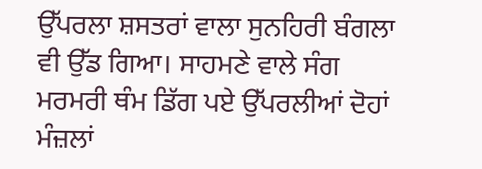ਉੱਪਰਲਾ ਸ਼ਸਤਰਾਂ ਵਾਲਾ ਸੁਨਹਿਰੀ ਬੰਗਲਾ ਵੀ ਉੱਡ ਗਿਆ। ਸਾਹਮਣੇ ਵਾਲੇ ਸੰਗ ਮਰਮਰੀ ਥੰਮ ਡਿੱਗ ਪਏ ਉੱਪਰਲੀਆਂ ਦੋਹਾਂ ਮੰਜ਼ਲਾਂ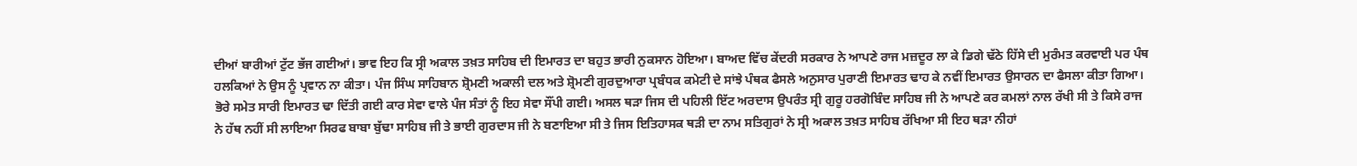ਦੀਆਂ ਬਾਰੀਆਂ ਟੁੱਟ ਭੱਜ ਗਈਆਂ। ਭਾਵ ਇਹ ਕਿ ਸ੍ਰੀ ਅਕਾਲ ਤਖ਼ਤ ਸਾਹਿਬ ਦੀ ਇਮਾਰਤ ਦਾ ਬਹੁਤ ਭਾਰੀ ਨੁਕਸਾਨ ਹੋਇਆ। ਬਾਅਦ ਵਿੱਚ ਕੇਂਦਰੀ ਸਰਕਾਰ ਨੇ ਆਪਣੇ ਰਾਜ ਮਜ਼ਦੂਰ ਲਾ ਕੇ ਡਿਗੇ ਢੱਠੇ ਹਿੱਸੇ ਦੀ ਮੁਰੰਮਤ ਕਰਵਾਈ ਪਰ ਪੰਥ ਹਲਕਿਆਂ ਨੇ ਉਸ ਨੂੰ ਪ੍ਰਵਾਨ ਨਾ ਕੀਤਾ। ਪੰਜ ਸਿੰਘ ਸਾਹਿਬਾਨ ਸ਼੍ਰੋਮਣੀ ਅਕਾਲੀ ਦਲ ਅਤੇ ਸ਼੍ਰੋਮਣੀ ਗੁਰਦੁਆਰਾ ਪ੍ਰਬੰਧਕ ਕਮੇਟੀ ਦੇ ਸਾਂਝੇ ਪੰਥਕ ਫੈਸਲੇ ਅਨੁਸਾਰ ਪੁਰਾਣੀ ਇਮਾਰਤ ਢਾਹ ਕੇ ਨਵੀਂ ਇਮਾਰਤ ਉਸਾਰਨ ਦਾ ਫੈਸਲਾ ਕੀਤਾ ਗਿਆ। ਭੋਰੇ ਸਮੇਤ ਸਾਰੀ ਇਮਾਰਤ ਢਾ ਦਿੱਤੀ ਗਈ ਕਾਰ ਸੇਵਾ ਵਾਲੇ ਪੰਜ ਸੰਤਾਂ ਨੂੰ ਇਹ ਸੇਵਾ ਸੌਂਪੀ ਗਈ। ਅਸਲ ਥੜਾ ਜਿਸ ਦੀ ਪਹਿਲੀ ਇੱਟ ਅਰਦਾਸ ਉਪਰੰਤ ਸ੍ਰੀ ਗੁਰੂ ਹਰਗੋਬਿੰਦ ਸਾਹਿਬ ਜੀ ਨੇ ਆਪਣੇ ਕਰ ਕਮਲਾਂ ਨਾਲ ਰੱਖੀ ਸੀ ਤੇ ਕਿਸੇ ਰਾਜ ਨੇ ਹੱਥ ਨਹੀਂ ਸੀ ਲਾਇਆ ਸਿਰਫ ਬਾਬਾ ਬੁੱਢਾ ਸਾਹਿਬ ਜੀ ਤੇ ਭਾਈ ਗੁਰਦਾਸ ਜੀ ਨੇ ਬਣਾਇਆ ਸੀ ਤੇ ਜਿਸ ਇਤਿਹਾਸਕ ਥੜੀ ਦਾ ਨਾਮ ਸਤਿਗੁਰਾਂ ਨੇ ਸ੍ਰੀ ਅਕਾਲ ਤਖ਼ਤ ਸਾਹਿਬ ਰੱਖਿਆ ਸੀ ਇਹ ਥੜਾ ਨੀਹਾਂ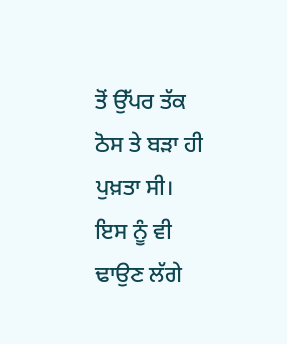ਤੋਂ ਉੱਪਰ ਤੱਕ ਠੋਸ ਤੇ ਬੜਾ ਹੀ ਪੁਖ਼ਤਾ ਸੀ। ਇਸ ਨੂੰ ਵੀ ਢਾਉਣ ਲੱਗੇ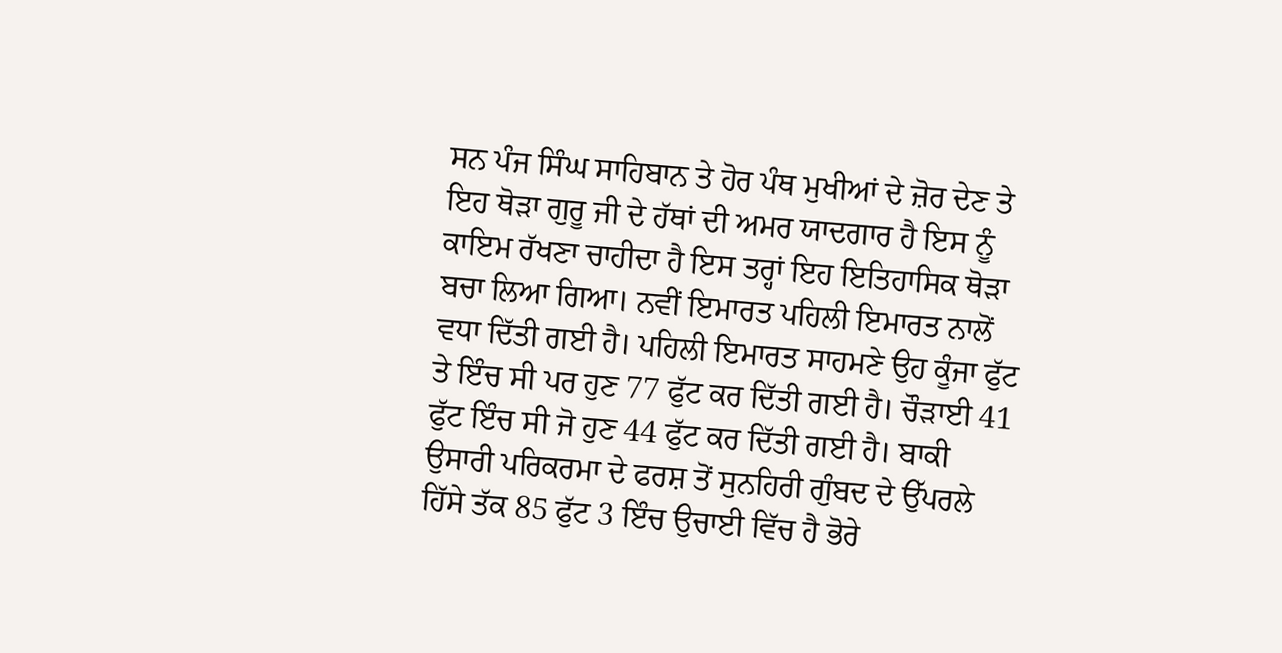ਸਨ ਪੰਜ ਸਿੰਘ ਸਾਹਿਬਾਨ ਤੇ ਹੋਰ ਪੰਥ ਮੁਖੀਆਂ ਦੇ ਜ਼ੋਰ ਦੇਣ ਤੇ ਇਹ ਥੋੜਾ ਗੁਰੂ ਜੀ ਦੇ ਹੱਥਾਂ ਦੀ ਅਮਰ ਯਾਦਗਾਰ ਹੈ ਇਸ ਨੂੰ ਕਾਇਮ ਰੱਖਣਾ ਚਾਹੀਦਾ ਹੈ ਇਸ ਤਰ੍ਹਾਂ ਇਹ ਇਤਿਹਾਸਿਕ ਥੋੜਾ ਬਚਾ ਲਿਆ ਗਿਆ। ਨਵੀਂ ਇਮਾਰਤ ਪਹਿਲੀ ਇਮਾਰਤ ਨਾਲੋਂ ਵਧਾ ਦਿੱਤੀ ਗਈ ਹੈ। ਪਹਿਲੀ ਇਮਾਰਤ ਸਾਹਮਣੇ ਉਹ ਕੂੰਜਾ ਫੁੱਟ ਤੇ ਇੰਚ ਸੀ ਪਰ ਹੁਣ 77 ਫੁੱਟ ਕਰ ਦਿੱਤੀ ਗਈ ਹੈ। ਚੌੜਾਈ 41 ਫੁੱਟ ਇੰਚ ਸੀ ਜੋ ਹੁਣ 44 ਫੁੱਟ ਕਰ ਦਿੱਤੀ ਗਈ ਹੈ। ਬਾਕੀ ਉਸਾਰੀ ਪਰਿਕਰਮਾ ਦੇ ਫਰਸ਼ ਤੋਂ ਸੁਨਹਿਰੀ ਗੁੰਬਦ ਦੇ ਉੱਪਰਲੇ ਹਿੱਸੇ ਤੱਕ 85 ਫੁੱਟ 3 ਇੰਚ ਉਚਾਈ ਵਿੱਚ ਹੈ ਭੋਰੇ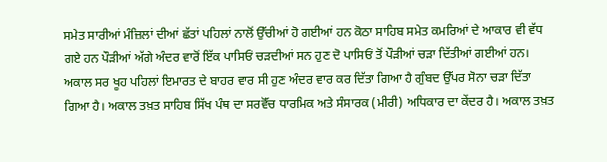ਸਮੇਤ ਸਾਰੀਆਂ ਮੰਜ਼ਿਲਾਂ ਦੀਆਂ ਛੱਤਾਂ ਪਹਿਲਾਂ ਨਾਲੋਂ ਉੱਚੀਆਂ ਹੋ ਗਈਆਂ ਹਨ ਕੋਠਾ ਸਾਹਿਬ ਸਮੇਤ ਕਮਰਿਆਂ ਦੇ ਆਕਾਰ ਵੀ ਵੱਧ ਗਏ ਹਨ ਪੌੜੀਆਂ ਅੱਗੇ ਅੰਦਰ ਵਾਰੋਂ ਇੱਕ ਪਾਸਿਓਂ ਚੜਦੀਆਂ ਸਨ ਹੁਣ ਦੋ ਪਾਸਿਓਂ ਤੋਂ ਪੌੜੀਆਂ ਚੜਾ ਦਿੱਤੀਆਂ ਗਈਆਂ ਹਨ। ਅਕਾਲ ਸਰ ਖੂਹ ਪਹਿਲਾਂ ਇਮਾਰਤ ਦੇ ਬਾਹਰ ਵਾਰ ਸੀ ਹੁਣ ਅੰਦਰ ਵਾਰ ਕਰ ਦਿੱਤਾ ਗਿਆ ਹੈ ਗੁੰਬਦ ਉੱਪਰ ਸੋਨਾ ਚੜਾ ਦਿੱਤਾ ਗਿਆ ਹੈ। ਅਕਾਲ ਤਖ਼ਤ ਸਾਹਿਬ ਸਿੱਖ ਪੰਥ ਦਾ ਸਰਵੋੱਚ ਧਾਰਮਿਕ ਅਤੇ ਸੰਸਾਰਕ (ਮੀਰੀ) ਅਧਿਕਾਰ ਦਾ ਕੇਂਦਰ ਹੈ। ਅਕਾਲ ਤਖ਼ਤ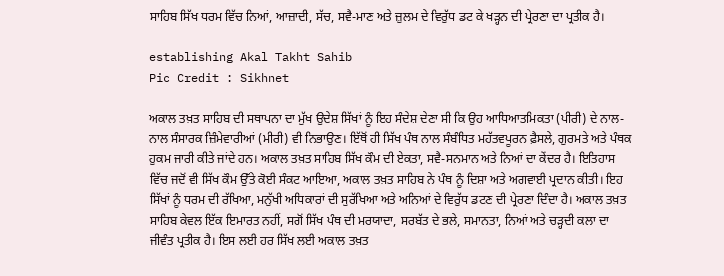ਸਾਹਿਬ ਸਿੱਖ ਧਰਮ ਵਿੱਚ ਨਿਆਂ, ਆਜ਼ਾਦੀ, ਸੱਚ, ਸਵੈ-ਮਾਣ ਅਤੇ ਜ਼ੁਲਮ ਦੇ ਵਿਰੁੱਧ ਡਟ ਕੇ ਖੜ੍ਹਨ ਦੀ ਪ੍ਰੇਰਣਾ ਦਾ ਪ੍ਰਤੀਕ ਹੈ।

establishing Akal Takht Sahib
Pic Credit : Sikhnet

ਅਕਾਲ ਤਖ਼ਤ ਸਾਹਿਬ ਦੀ ਸਥਾਪਨਾ ਦਾ ਮੁੱਖ ਉਦੇਸ਼ ਸਿੱਖਾਂ ਨੂੰ ਇਹ ਸੰਦੇਸ਼ ਦੇਣਾ ਸੀ ਕਿ ਉਹ ਆਧਿਆਤਮਿਕਤਾ (ਪੀਰੀ) ਦੇ ਨਾਲ-ਨਾਲ ਸੰਸਾਰਕ ਜ਼ਿੰਮੇਵਾਰੀਆਂ (ਮੀਰੀ) ਵੀ ਨਿਭਾਉਣ। ਇੱਥੋਂ ਹੀ ਸਿੱਖ ਪੰਥ ਨਾਲ ਸੰਬੰਧਿਤ ਮਹੱਤਵਪੂਰਨ ਫ਼ੈਸਲੇ, ਗੁਰਮਤੇ ਅਤੇ ਪੰਥਕ ਹੁਕਮ ਜਾਰੀ ਕੀਤੇ ਜਾਂਦੇ ਹਨ। ਅਕਾਲ ਤਖ਼ਤ ਸਾਹਿਬ ਸਿੱਖ ਕੌਮ ਦੀ ਏਕਤਾ, ਸਵੈ-ਸਨਮਾਨ ਅਤੇ ਨਿਆਂ ਦਾ ਕੇਂਦਰ ਹੈ। ਇਤਿਹਾਸ ਵਿੱਚ ਜਦੋਂ ਵੀ ਸਿੱਖ ਕੌਮ ਉੱਤੇ ਕੋਈ ਸੰਕਟ ਆਇਆ, ਅਕਾਲ ਤਖ਼ਤ ਸਾਹਿਬ ਨੇ ਪੰਥ ਨੂੰ ਦਿਸ਼ਾ ਅਤੇ ਅਗਵਾਈ ਪ੍ਰਦਾਨ ਕੀਤੀ। ਇਹ ਸਿੱਖਾਂ ਨੂੰ ਧਰਮ ਦੀ ਰੱਖਿਆ, ਮਨੁੱਖੀ ਅਧਿਕਾਰਾਂ ਦੀ ਸੁਰੱਖਿਆ ਅਤੇ ਅਨਿਆਂ ਦੇ ਵਿਰੁੱਧ ਡਟਣ ਦੀ ਪ੍ਰੇਰਣਾ ਦਿੰਦਾ ਹੈ। ਅਕਾਲ ਤਖ਼ਤ ਸਾਹਿਬ ਕੇਵਲ ਇੱਕ ਇਮਾਰਤ ਨਹੀਂ, ਸਗੋਂ ਸਿੱਖ ਪੰਥ ਦੀ ਮਰਯਾਦਾ, ਸਰਬੱਤ ਦੇ ਭਲੇ, ਸਮਾਨਤਾ, ਨਿਆਂ ਅਤੇ ਚੜ੍ਹਦੀ ਕਲਾ ਦਾ ਜੀਵੰਤ ਪ੍ਰਤੀਕ ਹੈ। ਇਸ ਲਈ ਹਰ ਸਿੱਖ ਲਈ ਅਕਾਲ ਤਖ਼ਤ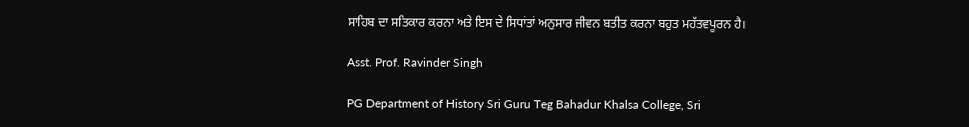ਸਾਹਿਬ ਦਾ ਸਤਿਕਾਰ ਕਰਨਾ ਅਤੇ ਇਸ ਦੇ ਸਿਧਾਂਤਾਂ ਅਨੁਸਾਰ ਜੀਵਨ ਬਤੀਤ ਕਰਨਾ ਬਹੁਤ ਮਹੱਤਵਪੂਰਨ ਹੈ।

Asst. Prof. Ravinder Singh

PG Department of History Sri Guru Teg Bahadur Khalsa College, Sri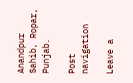Anandpur Sahib, Ropar, Punjab.

Post navigation

Leave a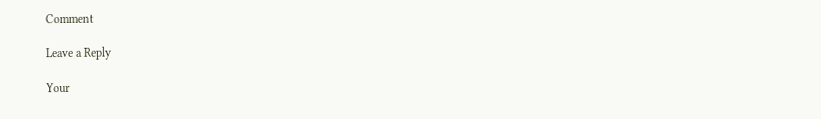Comment

Leave a Reply

Your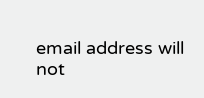email address will not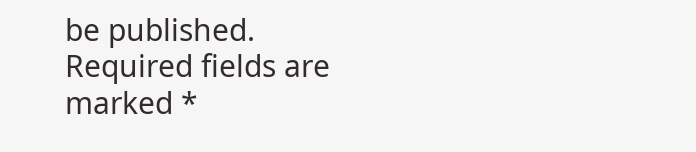be published. Required fields are marked *